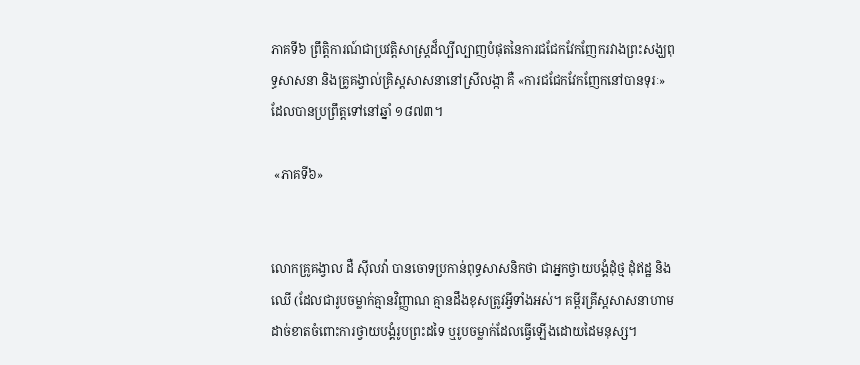ភាគទី៦ ព្រឹត្តិការណ៍ជាប្រវត្តិសាស្ត្រដ៏ល្បីល្បាញបំផុតនៃការជជែកវែកញែករវាងព្រះសង្ឃពុទ្ធសាសនា និងគ្រូគង្វាល់គ្រិស្តសាសនានៅស្រីលង្កា គឺ «ការជជែកវែកញែកនៅបានទុរៈ» ដែលបានប្រព្រឹត្តទៅនៅឆ្នាំ ១៨៧៣។

 «ភាគទី៦»


លោកគ្រូគង្វាល ដឺ ស៊ីលវ៉ា បានចោទប្រកាន់ពុទ្ធសាសនិកថា ជាអ្នកថ្វាយបង្គំដុំថ្ម ដុំឥដ្ឋ និងឈើ (ដែលជារូបចម្លាក់គ្មានវិញ្ញាណ គ្មានដឹងខុសត្រូវអ្វីទាំងអស់។ គម្ពីរគ្រីស្តសាសនាហាមដាច់ខាតចំពោះការថ្វាយបង្គំរូបព្រះដទៃ ឬរូបចម្លាក់ដែលធ្វើឡើងដោយដៃមនុស្ស។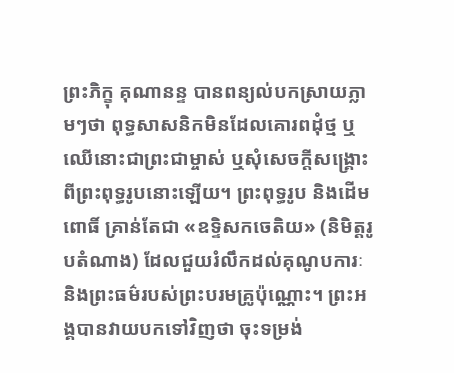ព្រះភិក្ខុ គុណានន្ទ បានពន្យល់បកស្រាយភ្លាមៗថា ពុទ្ធសាសនិកមិនដែលគោរពដុំថ្ម ឬឈើនោះជាព្រះជាម្ចាស់ ឬសុំសេចក្តីសង្គ្រោះពីព្រះពុទ្ធរូបនោះឡើយ។ ព្រះពុទ្ធរូប និងដើមពោធិ៍ គ្រាន់តែជា «ឧទ្ទិសកចេតិយ» (និមិត្តរូបតំណាង) ដែលជួយរំលឹកដល់គុណូបការៈ និងព្រះធម៌របស់ព្រះបរមគ្រូប៉ុណ្ណោះ។ ព្រះអង្គបានវាយបកទៅវិញថា ចុះទម្រង់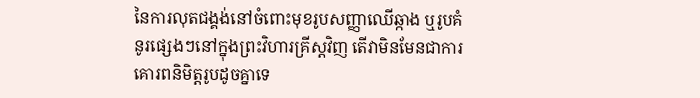នៃការលុតជង្គង់នៅចំពោះមុខរូបសញ្ញាឈើឆ្កាង ឬរូបគំនូរផ្សេងៗនៅក្នុងព្រះវិហារគ្រីស្តវិញ តើវាមិនមែនជាការគោរពនិមិត្តរូបដូចគ្នាទេ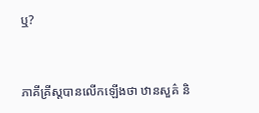ឬ?


ភាគីគ្រីស្តបានលើកឡើងថា ឋានសួគ៌ និ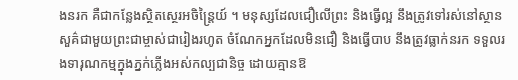ងនរក គឺជាកន្លែងស្ថិតស្ថេរអចិន្ត្រៃយ៍ ។ មនុស្សដែលជឿលើព្រះ និងធ្វើល្អ នឹងត្រូវទៅរស់នៅស្ថានសួគ៌ជាមួយព្រះជាម្ចាស់ជារៀងរហូត ចំណែកអ្នកដែលមិនជឿ និងធ្វើបាប នឹងត្រូវធ្លាក់នរក ទទួលរងទារុណកម្មក្នុងភ្នក់ភ្លើងអស់កល្បជានិច្ច ដោយគ្មានឱ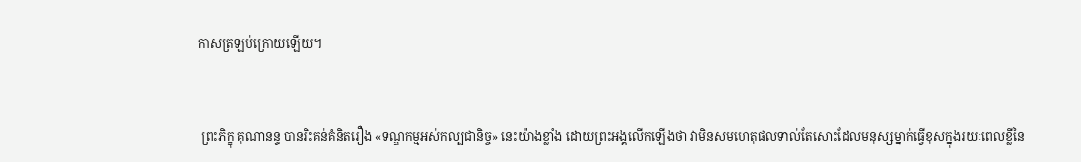កាសត្រឡប់ក្រោយឡើយ។


 ព្រះភិក្ខុ គុណានន្ទ បានរិះគន់គំនិតរឿង «ទណ្ឌកម្មអស់កល្បជានិច្ច» នេះយ៉ាងខ្លាំង ដោយព្រះអង្គលើកឡើងថា វាមិនសមហេតុផលទាល់តែសោះដែលមនុស្សម្នាក់ធ្វើខុសក្នុងរយៈពេលខ្លីនៃ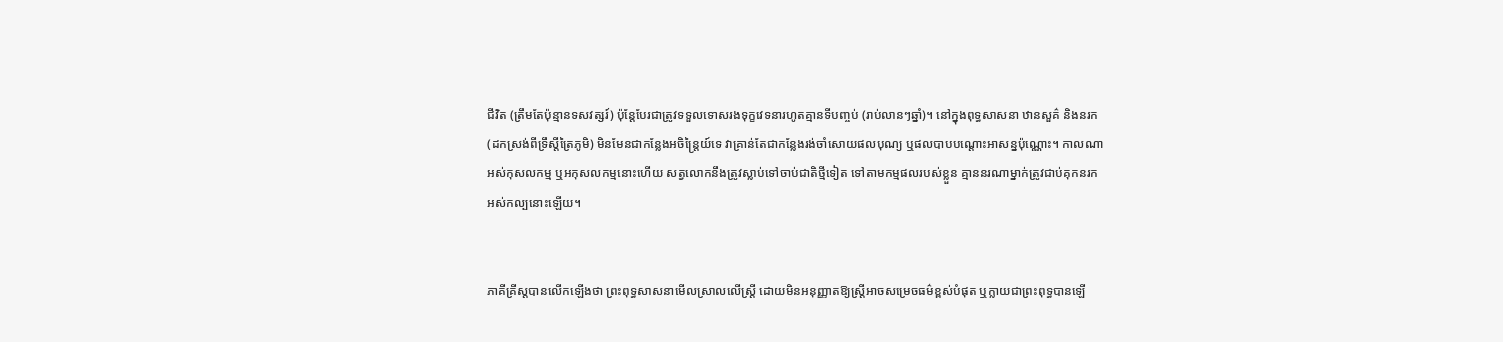ជីវិត (ត្រឹមតែប៉ុន្មានទសវត្សរ៍) ប៉ុន្តែបែរជាត្រូវទទួលទោសរងទុក្ខវេទនារហូតគ្មានទីបញ្ចប់ (រាប់លានៗឆ្នាំ)។ នៅក្នុងពុទ្ធសាសនា ឋានសួគ៌ និងនរក (ដកស្រង់ពីទ្រឹស្តីត្រៃភូមិ) មិនមែនជាកន្លែងអចិន្ត្រៃយ៍ទេ វាគ្រាន់តែជាកន្លែងរង់ចាំសោយផលបុណ្យ ឬផលបាបបណ្តោះអាសន្នប៉ុណ្ណោះ។ កាលណាអស់កុសលកម្ម ឬអកុសលកម្មនោះហើយ សត្វលោកនឹងត្រូវស្លាប់ទៅចាប់ជាតិថ្មីទៀត ទៅតាមកម្មផលរបស់ខ្លួន គ្មាននរណាម្នាក់ត្រូវជាប់គុកនរកអស់កល្បនោះឡើយ។


ភាគីគ្រីស្តបានលើកឡើងថា ព្រះពុទ្ធសាសនាមើលស្រាលលើស្ត្រី ដោយមិនអនុញ្ញាតឱ្យស្ត្រីអាចសម្រេចធម៌ខ្ពស់បំផុត ឬក្លាយជាព្រះពុទ្ធបានឡើ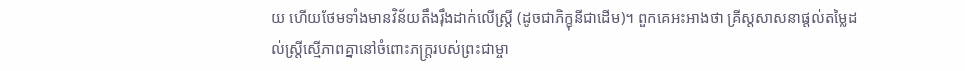យ ហើយថែមទាំងមានវិន័យតឹងរ៉ឹងដាក់លើស្ត្រី (ដូចជាភិក្ខុនីជាដើម)។ ពួកគេអះអាងថា គ្រីស្តសាសនាផ្តល់តម្លៃដល់ស្ត្រីស្មើភាពគ្នានៅចំពោះភក្ត្ររបស់ព្រះជាម្ចា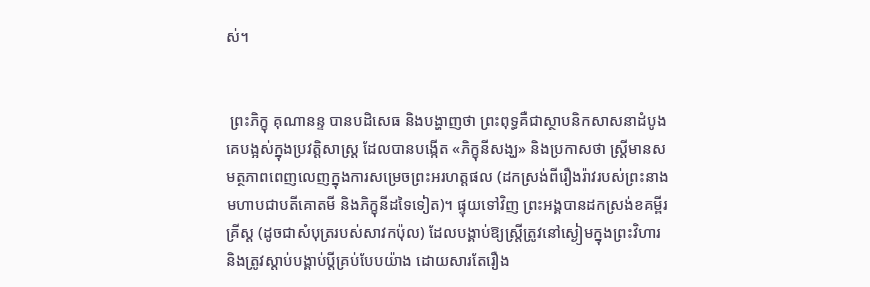ស់។


 ព្រះភិក្ខុ គុណានន្ទ បានបដិសេធ និងបង្ហាញថា ព្រះពុទ្ធគឺជាស្ថាបនិកសាសនាដំបូងគេបង្អស់ក្នុងប្រវត្តិសាស្ត្រ ដែលបានបង្កើត «ភិក្ខុនីសង្ឃ» និងប្រកាសថា ស្ត្រីមានសមត្ថភាពពេញលេញក្នុងការសម្រេចព្រះអរហត្តផល (ដកស្រង់ពីរឿងរ៉ាវរបស់ព្រះនាងមហាបជាបតីគោតមី និងភិក្ខុនីដទៃទៀត)។ ផ្ទុយទៅវិញ ព្រះអង្គបានដកស្រង់ខគម្ពីរគ្រីស្ត (ដូចជាសំបុត្ររបស់សាវកប៉ុល) ដែលបង្គាប់ឱ្យស្ត្រីត្រូវនៅស្ងៀមក្នុងព្រះវិហារ និងត្រូវស្តាប់បង្គាប់ប្តីគ្រប់បែបយ៉ាង ដោយសារតែរឿង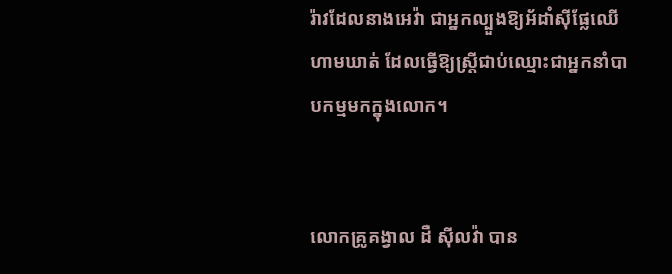រ៉ាវដែលនាងអេវ៉ា ជាអ្នកល្បួងឱ្យអ័ដាំស៊ីផ្លែឈើហាមឃាត់ ដែលធ្វើឱ្យស្ត្រីជាប់ឈ្មោះជាអ្នកនាំបាបកម្មមកក្នុងលោក។


លោកគ្រូគង្វាល ដឺ ស៊ីលវ៉ា បាន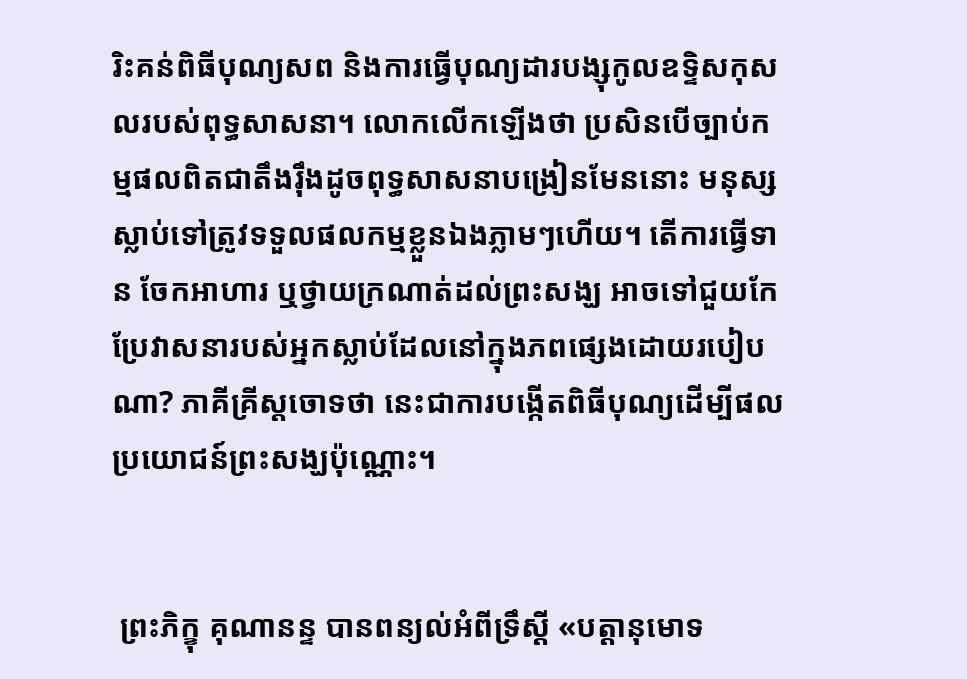រិះគន់ពិធីបុណ្យសព និងការធ្វើបុណ្យដារបង្សុកូលឧទ្ទិសកុសលរបស់ពុទ្ធសាសនា។ លោកលើកឡើងថា ប្រសិនបើច្បាប់កម្មផលពិតជាតឹងរ៉ឹងដូចពុទ្ធសាសនាបង្រៀនមែននោះ មនុស្សស្លាប់ទៅត្រូវទទួលផលកម្មខ្លួនឯងភ្លាមៗហើយ។ តើការធ្វើទាន ចែកអាហារ ឬថ្វាយក្រណាត់ដល់ព្រះសង្ឃ អាចទៅជួយកែប្រែវាសនារបស់អ្នកស្លាប់ដែលនៅក្នុងភពផ្សេងដោយរបៀបណា? ភាគីគ្រីស្តចោទថា នេះជាការបង្កើតពិធីបុណ្យដើម្បីផលប្រយោជន៍ព្រះសង្ឃប៉ុណ្ណោះ។


 ព្រះភិក្ខុ គុណានន្ទ បានពន្យល់អំពីទ្រឹស្តី «បត្តានុមោទ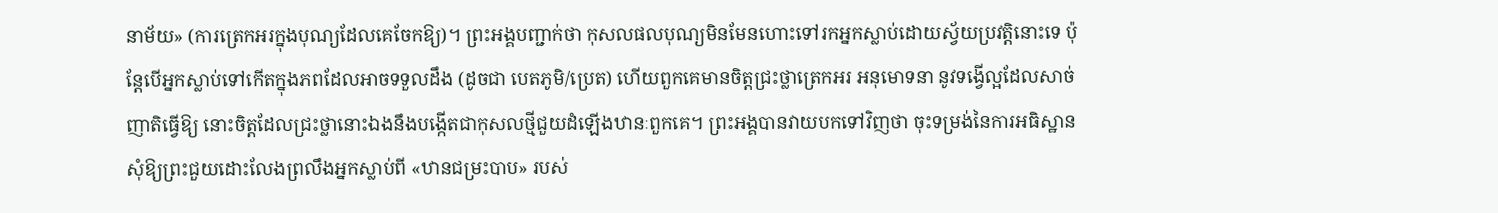នាម័យ» (ការត្រេកអរក្នុងបុណ្យដែលគេចែកឱ្យ)។ ព្រះអង្គបញ្ជាក់ថា កុសលផលបុណ្យមិនមែនហោះទៅរកអ្នកស្លាប់ដោយស្វ័យប្រវត្តិនោះទេ ប៉ុន្តែបើអ្នកស្លាប់ទៅកើតក្នុងភពដែលអាចទទួលដឹង (ដូចជា បេតភូមិ/ប្រេត) ហើយពួកគេមានចិត្តជ្រះថ្លាត្រេកអរ អនុមោទនា នូវទង្វើល្អដែលសាច់ញាតិធ្វើឱ្យ នោះចិត្តដែលជ្រះថ្លានោះឯងនឹងបង្កើតជាកុសលថ្មីជួយដំឡើងឋានៈពួកគេ។ ព្រះអង្គបានវាយបកទៅវិញថា ចុះទម្រង់នៃការអធិស្ឋានសុំឱ្យព្រះជួយដោះលែងព្រលឹងអ្នកស្លាប់ពី «ឋានជម្រះបាប» របស់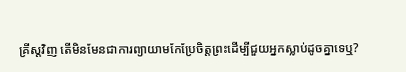គ្រីស្តវិញ តើមិនមែនជាការព្យាយាមកែប្រែចិត្តព្រះដើម្បីជួយអ្នកស្លាប់ដូចគ្នាទេឬ?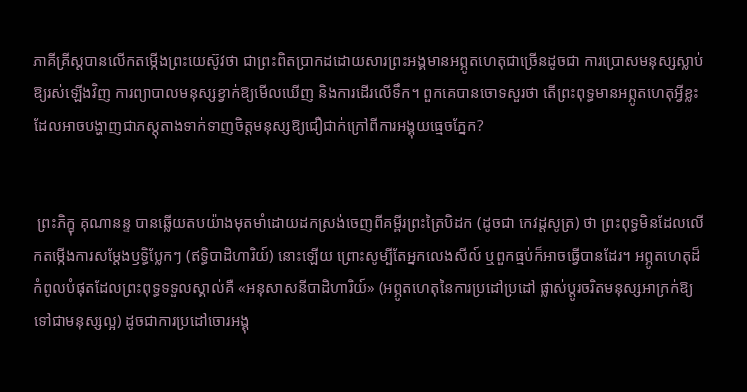ភាគីគ្រីស្តបានលើកតម្កើងព្រះយេស៊ូវថា ជាព្រះពិតប្រាកដដោយសារព្រះអង្គមានអព្ភូតហេតុជាច្រើនដូចជា ការប្រោសមនុស្សស្លាប់ឱ្យរស់ឡើងវិញ ការព្យាបាលមនុស្សខ្វាក់ឱ្យមើលឃើញ និងការដើរលើទឹក។ ពួកគេបានចោទសួរថា តើព្រះពុទ្ធមានអព្ភូតហេតុអ្វីខ្លះដែលអាចបង្ហាញជាភស្តុតាងទាក់ទាញចិត្តមនុស្សឱ្យជឿជាក់ក្រៅពីការអង្គុយធ្មេចភ្នែក?


 ព្រះភិក្ខុ គុណានន្ទ បានឆ្លើយតបយ៉ាងមុតមាំដោយដកស្រង់ចេញពីគម្ពីរព្រះត្រៃបិដក (ដូចជា កេវដ្តសូត្រ) ថា ព្រះពុទ្ធមិនដែលលើកតម្កើងការសម្តែងឫទ្ធិប្លែកៗ (ឥទ្ធិបាដិហារិយ៍) នោះឡើយ ព្រោះសូម្បីតែអ្នកលេងសីល៍ ឬពួកធ្មប់ក៏អាចធ្វើបានដែរ។ អព្ភូតហេតុដ៏កំពូលបំផុតដែលព្រះពុទ្ធទទួលស្គាល់គឺ «អនុសាសនីបាដិហារិយ៍» (អព្ភូតហេតុនៃការប្រដៅប្រដៅ ផ្លាស់ប្តូរចរិតមនុស្សអាក្រក់ឱ្យទៅជាមនុស្សល្អ) ដូចជាការប្រដៅចោរអង្គុ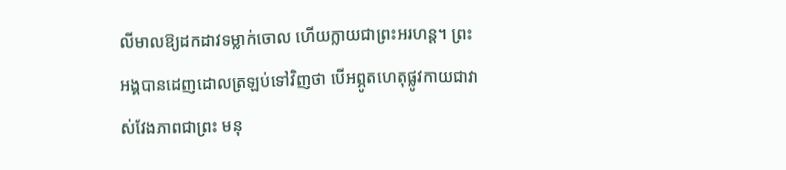លីមាលឱ្យដកដាវទម្លាក់ចោល ហើយក្លាយជាព្រះអរហន្ត។ ព្រះអង្គបានដេញដោលត្រឡប់ទៅវិញថា បើអព្ភូតហេតុផ្លូវកាយជាវាស់វែងភាពជាព្រះ មនុ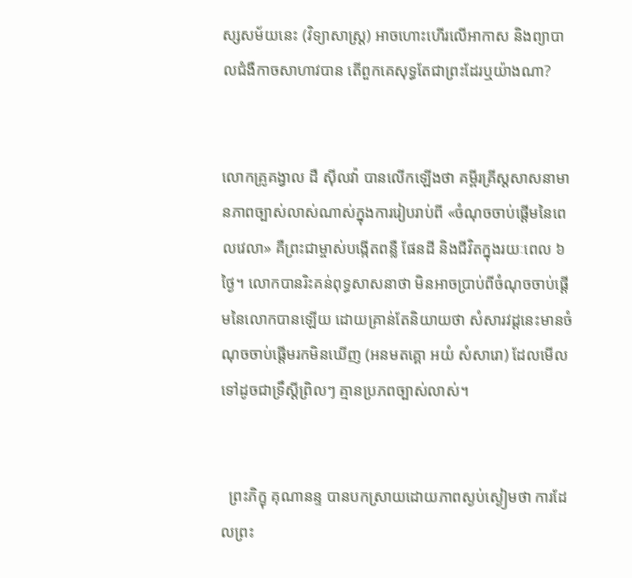ស្សសម័យនេះ (វិទ្យាសាស្ត្រ) អាចហោះហើរលើអាកាស និងព្យាបាលជំងឺកាចសាហាវបាន តើពួកគេសុទ្ធតែជាព្រះដែរឬយ៉ាងណា?


លោកគ្រូគង្វាល ដឺ ស៊ីលវ៉ា បានលើកឡើងថា គម្ពីរគ្រីស្តសាសនាមានភាពច្បាស់លាស់ណាស់ក្នុងការរៀបរាប់ពី «ចំណុចចាប់ផ្តើមនៃពេលវេលា» គឺព្រះជាម្ចាស់បង្កើតពន្លឺ ផែនដី និងជីវិតក្នុងរយៈពេល ៦ ថ្ងៃ។ លោកបានរិះគន់ពុទ្ធសាសនាថា មិនអាចប្រាប់ពីចំណុចចាប់ផ្តើមនៃលោកបានឡើយ ដោយគ្រាន់តែនិយាយថា សំសារវដ្តនេះមានចំណុចចាប់ផ្តើមរកមិនឃើញ (អនមតគ្គោ អយំ សំសារោ) ដែលមើលទៅដូចជាទ្រឹស្តីព្រិលៗ គ្មានប្រភពច្បាស់លាស់។


  ព្រះភិក្ខុ គុណានន្ទ បានបកស្រាយដោយភាពស្ងប់ស្ងៀមថា ការដែលព្រះ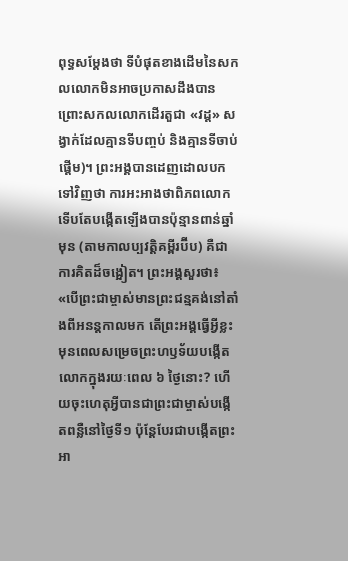ពុទ្ធសម្ដែងថា ទីបំផុតខាងដើមនៃសកលលោកមិនអាចប្រកាសដឹងបាន ព្រោះសកលលោកដើរតួជា «វដ្ត» សង្វាក់ដែលគ្មានទីបញ្ចប់ និងគ្មានទីចាប់ផ្តើម)។ ព្រះអង្គបានដេញដោលបកទៅវិញថា ការអះអាងថាពិភពលោកទើបតែបង្កើតឡើងបានប៉ុន្មានពាន់ឆ្នាំមុន (តាមកាលប្បវត្តិគម្ពីរប៊ីប) គឺជាការគិតដ៏ចង្អៀត។ ព្រះអង្គសួរថា៖ «បើព្រះជាម្ចាស់មានព្រះជន្មគង់នៅតាំងពីអនន្តកាលមក តើព្រះអង្គធ្វើអ្វីខ្លះមុនពេលសម្រេចព្រះហឫទ័យបង្កើតលោកក្នុងរយៈពេល ៦ ថ្ងៃនោះ? ហើយចុះហេតុអ្វីបានជាព្រះជាម្ចាស់បង្កើតពន្លឺនៅថ្ងៃទី១ ប៉ុន្តែបែរជាបង្កើតព្រះអា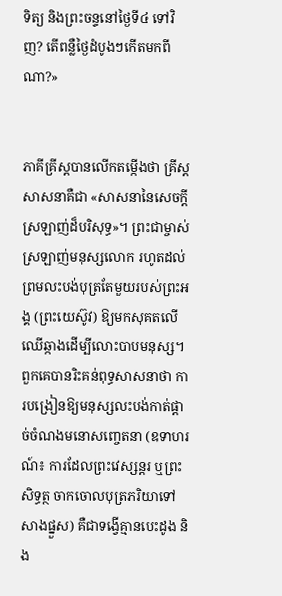ទិត្យ និងព្រះចន្ទនៅថ្ងៃទី៤ ទៅវិញ? តើពន្លឺថ្ងៃដំបូងៗកើតមកពីណា?»


ភាគីគ្រីស្តបានលើកតម្កើងថា គ្រីស្តសាសនាគឺជា «សាសនានៃសេចក្តីស្រឡាញ់ដ៏បរិសុទ្ធ»។ ព្រះជាម្ចាស់ស្រឡាញ់មនុស្សលោក រហូតដល់ព្រមលះបង់បុត្រតែមួយរបស់ព្រះអង្គ (ព្រះយេស៊ូវ) ឱ្យមកសុគតលើឈើឆ្កាងដើម្បីលោះបាបមនុស្ស។ ពួកគេបានរិះគន់ពុទ្ធសាសនាថា ការបង្រៀនឱ្យមនុស្សលះបង់កាត់ផ្តាច់ចំណងមនោសញ្ចេតនា (ឧទាហរណ៍៖ ការដែលព្រះវេស្សន្តរ ឬព្រះសិទ្ធត្ថ ចាកចោលបុត្រភរិយាទៅសាងផ្នួស) គឺជាទង្វើគ្មានបេះដូង និង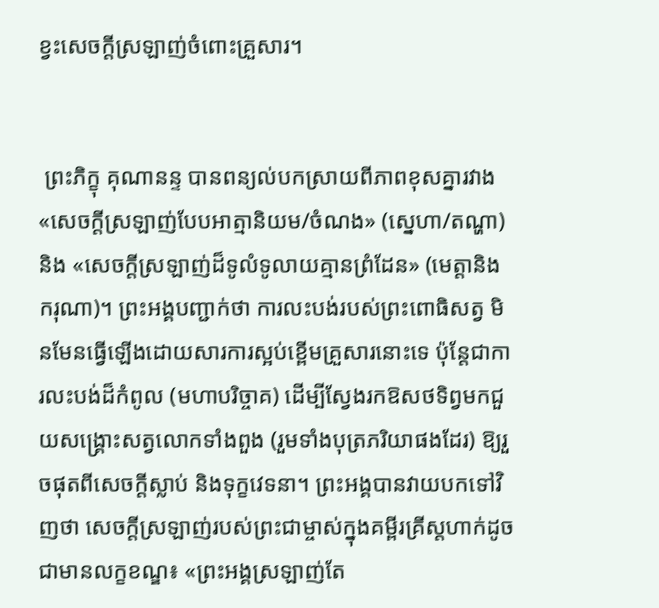ខ្វះសេចក្តីស្រឡាញ់ចំពោះគ្រួសារ។


 ព្រះភិក្ខុ គុណានន្ទ បានពន្យល់បកស្រាយពីភាពខុសគ្នារវាង «សេចក្តីស្រឡាញ់បែបអាត្មានិយម/ចំណង» (សេ្នហា/តណ្ហា) និង «សេចក្តីស្រឡាញ់ដ៏ទូលំទូលាយគ្មានព្រំដែន» (មេត្តានិងករុណា)។ ព្រះអង្គបញ្ជាក់ថា ការលះបង់របស់ព្រះពោធិសត្វ មិនមែនធ្វើឡើងដោយសារការស្អប់ខ្ពើមគ្រួសារនោះទេ ប៉ុន្តែជាការលះបង់ដ៏កំពូល (មហាបរិច្ចាគ) ដើម្បីស្វែងរកឱសថទិព្វមកជួយសង្គ្រោះសត្វលោកទាំងពួង (រួមទាំងបុត្រភរិយាផងដែរ) ឱ្យរួចផុតពីសេចក្តីស្លាប់ និងទុក្ខវេទនា។ ព្រះអង្គបានវាយបកទៅវិញថា សេចក្តីស្រឡាញ់របស់ព្រះជាម្ចាស់ក្នុងគម្ពីរគ្រីស្តហាក់ដូចជាមានលក្ខខណ្ឌ៖ «ព្រះអង្គស្រឡាញ់តែ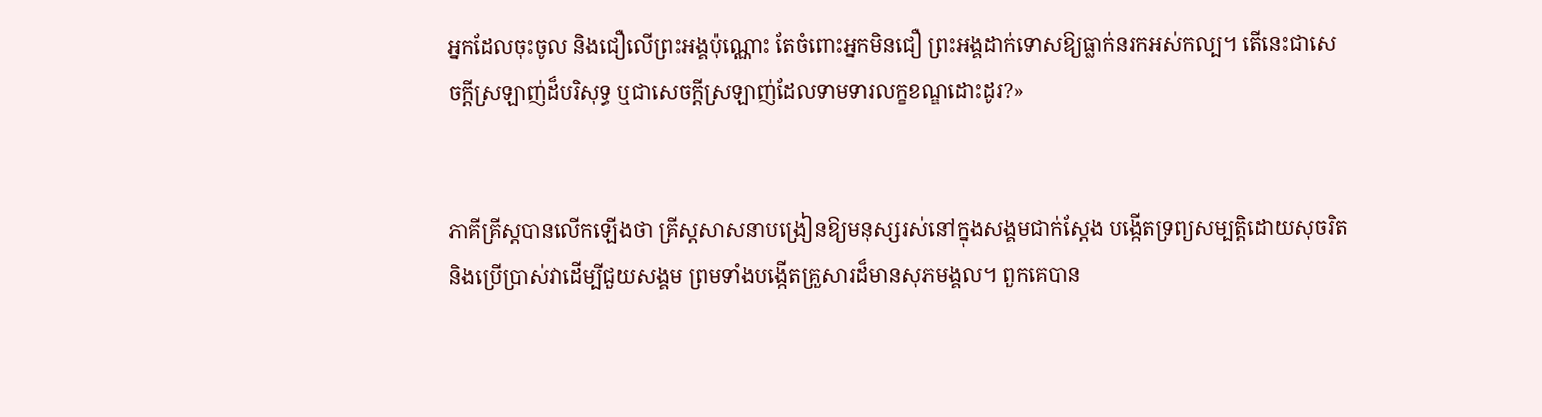អ្នកដែលចុះចូល និងជឿលើព្រះអង្គប៉ុណ្ណោះ តែចំពោះអ្នកមិនជឿ ព្រះអង្គដាក់ទោសឱ្យធ្លាក់នរកអស់កល្ប។ តើនេះជាសេចក្តីស្រឡាញ់ដ៏បរិសុទ្ធ ឬជាសេចក្តីស្រឡាញ់ដែលទាមទារលក្ខខណ្ឌដោះដូរ?»


ភាគីគ្រីស្តបានលើកឡើងថា គ្រីស្តសាសនាបង្រៀនឱ្យមនុស្សរស់នៅក្នុងសង្គមជាក់ស្តែង បង្កើតទ្រព្យសម្បត្តិដោយសុចរិត និងប្រើប្រាស់វាដើម្បីជួយសង្គម ព្រមទាំងបង្កើតគ្រួសារដ៏មានសុភមង្គល។ ពួកគេបាន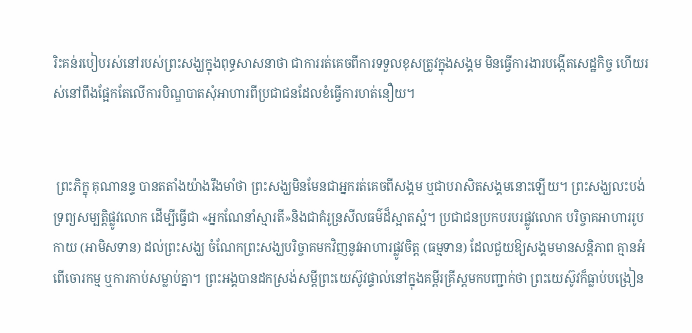រិះគន់របៀបរស់នៅរបស់ព្រះសង្ឃក្នុងពុទ្ធសាសនាថា ជាការរត់គេចពីការទទួលខុសត្រូវក្នុងសង្គម មិនធ្វើការងារបង្កើតសេដ្ឋកិច្ច ហើយរស់នៅពឹងផ្អែកតែលើការបិណ្ឌបាតសុំអាហារពីប្រជាជនដែលខំធ្វើការហត់នឿយ។


 ព្រះភិក្ខុ គុណានន្ទ បានតតាំងយ៉ាងរឹងមាំថា ព្រះសង្ឃមិនមែនជាអ្នករត់គេចពីសង្គម ឬជាបរាសិតសង្គមនោះឡើយ។ ព្រះសង្ឃលះបង់ទ្រព្យសម្បត្តិផ្លូវលោក ដើម្បីធ្វើជា «អ្នកណែនាំស្មារតី»និងជាគំរូន្រសីលធម៌ដ៏ស្អាតស្អំ។ ប្រជាជនប្រកបរបរផ្លូវលោក បរិច្ចាគអាហាររូបកាយ (អាមិសទាន) ដល់ព្រះសង្ឃ ចំណែកព្រះសង្ឃបរិច្ចាគមកវិញនូវអាហារផ្លូវចិត្ត (ធម្មទាន) ដែលជួយឱ្យសង្គមមានសន្តិភាព គ្មានអំពើចោរកម្ម ឬការកាប់សម្លាប់គ្នា។ ព្រះអង្គបានដកស្រង់សម្តីព្រះយេស៊ូវផ្ទាល់នៅក្នុងគម្ពីរគ្រីស្តមកបញ្ជាក់ថា ព្រះយេស៊ូវក៏ធ្លាប់បង្រៀន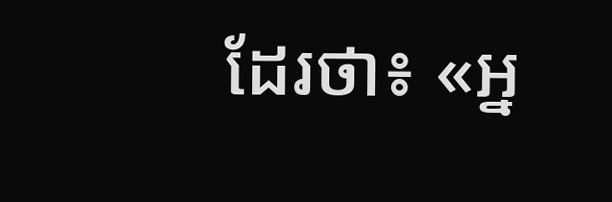ដែរថា៖ «អ្ន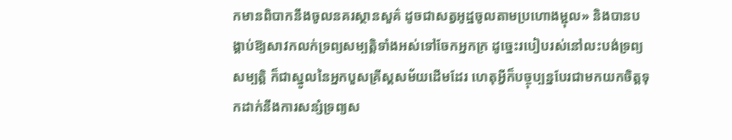កមានពិបាកនឹងចូលនគរស្ថានសួគ៌ ដូចជាសត្វអូដ្ឋចូលតាមប្រហោងម្ជុល» និងបានបង្គាប់ឱ្យសាវកលក់ទ្រព្យសម្បត្តិទាំងអស់ទៅចែកអ្នកក្រ ដូច្នេះរបៀបរស់នៅលះបង់ទ្រព្យសម្បត្តិ ក៏ជាស្នូលនៃអ្នកបួសគ្រីស្តសម័យដើមដែរ ហេតុអ្វីក៏បច្ចុប្បន្នបែរជាមកយកចិត្តទុកដាក់នឹងការសន្សំទ្រព្យស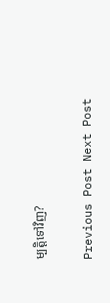ម្បត្តិទៅវិញ?

Previous Post Next Post